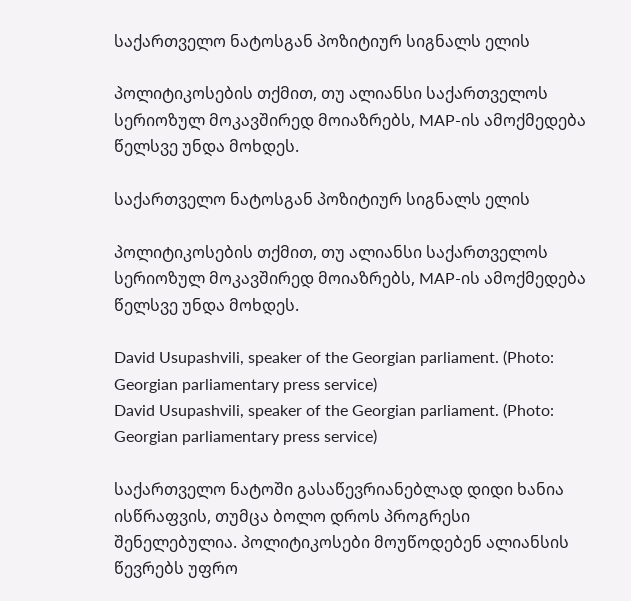საქართველო ნატოსგან პოზიტიურ სიგნალს ელის

პოლიტიკოსების თქმით, თუ ალიანსი საქართველოს სერიოზულ მოკავშირედ მოიაზრებს, MAP-ის ამოქმედება წელსვე უნდა მოხდეს.

საქართველო ნატოსგან პოზიტიურ სიგნალს ელის

პოლიტიკოსების თქმით, თუ ალიანსი საქართველოს სერიოზულ მოკავშირედ მოიაზრებს, MAP-ის ამოქმედება წელსვე უნდა მოხდეს.

David Usupashvili, speaker of the Georgian parliament. (Photo: Georgian parliamentary press service)
David Usupashvili, speaker of the Georgian parliament. (Photo: Georgian parliamentary press service)

საქართველო ნატოში გასაწევრიანებლად დიდი ხანია ისწრაფვის, თუმცა ბოლო დროს პროგრესი შენელებულია. პოლიტიკოსები მოუწოდებენ ალიანსის წევრებს უფრო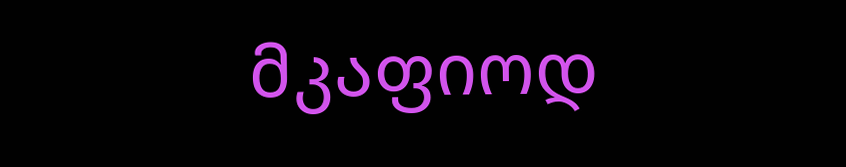მკაფიოდ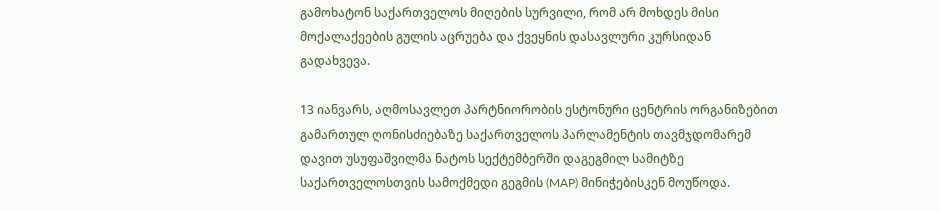გამოხატონ საქართველოს მიღების სურვილი, რომ არ მოხდეს მისი მოქალაქეების გულის აცრუება და ქვეყნის დასავლური კურსიდან გადახვევა.

13 იანვარს, აღმოსავლეთ პარტნიორობის ესტონური ცენტრის ორგანიზებით გამართულ ღონისძიებაზე საქართველოს პარლამენტის თავმჯდომარემ დავით უსუფაშვილმა ნატოს სექტემბერში დაგეგმილ სამიტზე საქართველოსთვის სამოქმედი გეგმის (MAP) მინიჭებისკენ მოუწოდა.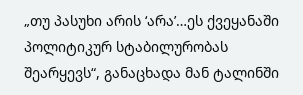„თუ პასუხი არის ‘არა’…ეს ქვეყანაში პოლიტიკურ სტაბილურობას შეარყევს“, განაცხადა მან ტალინში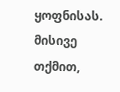ყოფნისას. მისივე თქმით,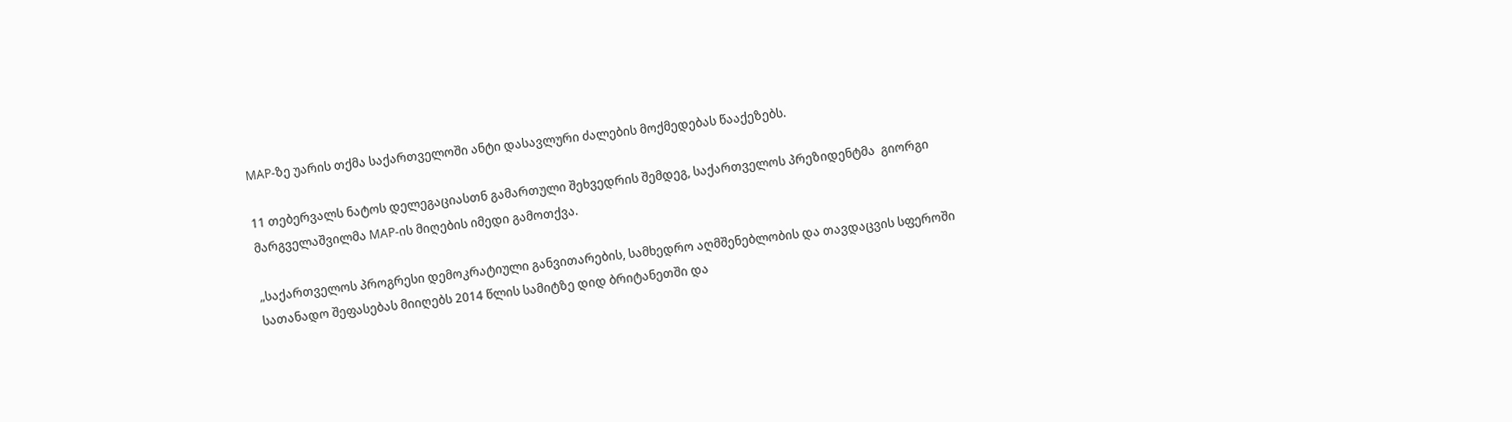MAP-ზე უარის თქმა საქართველოში ანტი დასავლური ძალების მოქმედებას წააქეზებს.

11 თებერვალს ნატოს დელეგაციასთნ გამართული შეხვედრის შემდეგ, საქართველოს პრეზიდენტმა  გიორგი მარგველაშვილმა MAP-ის მიღების იმედი გამოთქვა.

„საქართველოს პროგრესი დემოკრატიული განვითარების, სამხედრო აღმშენებლობის და თავდაცვის სფეროში სათანადო შეფასებას მიიღებს 2014 წლის სამიტზე დიდ ბრიტანეთში და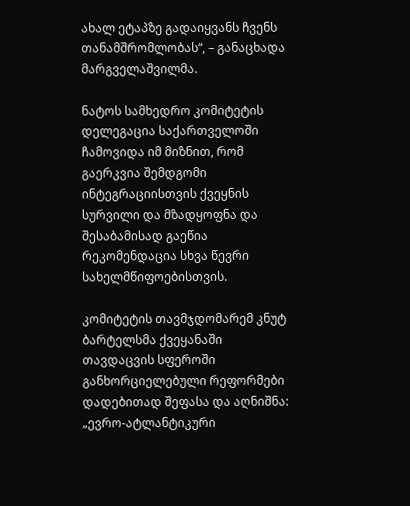ახალ ეტაპზე გადაიყვანს ჩვენს თანამშრომლობას“, – განაცხადა მარგველაშვილმა.

ნატოს სამხედრო კომიტეტის დელეგაცია საქართველოში ჩამოვიდა იმ მიზნით, რომ გაერკვია შემდგომი ინტეგრაციისთვის ქვეყნის სურვილი და მზადყოფნა და  შესაბამისად გაეწია რეკომენდაცია სხვა წევრი სახელმწიფოებისთვის.

კომიტეტის თავმჯდომარემ კნუტ ბარტელსმა ქვეყანაში თავდაცვის სფეროში განხორციელებული რეფორმები დადებითად შეფასა და აღნიშნა: „ევრო-ატლანტიკური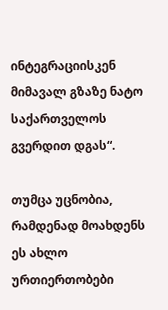ინტეგრაციისკენ მიმავალ გზაზე ნატო საქართველოს გვერდით დგას“.

თუმცა უცნობია, რამდენად მოახდენს ეს ახლო ურთიერთობები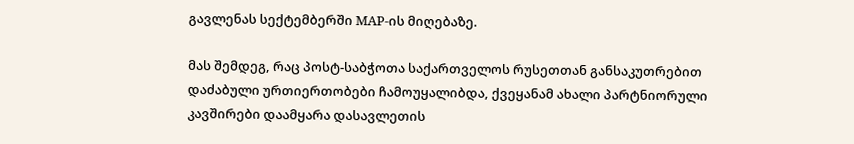გავლენას სექტემბერში MAP-ის მიღებაზე.

მას შემდეგ, რაც პოსტ-საბჭოთა საქართველოს რუსეთთან განსაკუთრებით დაძაბული ურთიერთობები ჩამოუყალიბდა, ქვეყანამ ახალი პარტნიორული კავშირები დაამყარა დასავლეთის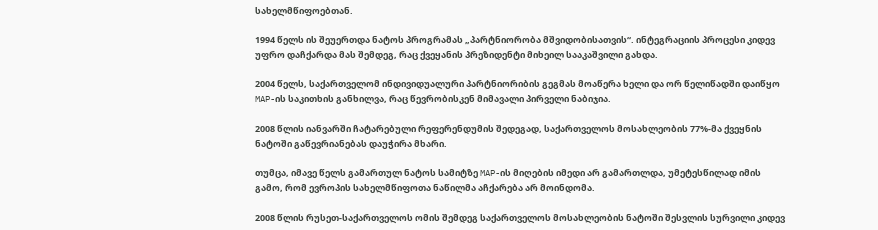სახელმწიფოებთან.

1994 წელს ის შეუერთდა ნატოს პროგრამას „პარტნიორობა მშვიდობისათვის“. ინტეგრაციის პროცესი კიდევ უფრო დაჩქარდა მას შემდეგ, რაც ქვეყანის პრეზიდენტი მიხეილ სააკაშვილი გახდა.

2004 წელს, საქართველომ ინდივიდუალური პარტნიორიბის გეგმას მოაწერა ხელი და ორ წელიწადში დაიწყო MAP-ის საკითხის განხილვა, რაც წევრობისკენ მიმავალი პირველი ნაბიჯია.

2008 წლის იანვარში ჩატარებული რეფერენდუმის შედეგად, საქართველოს მოსახლეობის 77%-მა ქვეყნის ნატოში გაწევრიანებას დაუჭირა მხარი.

თუმცა, იმავე წელს გამართულ ნატოს სამიტზე MAP-ის მიღების იმედი არ გამართლდა, უმეტესწილად იმის გამო, რომ ევროპის სახელმწიფოთა ნაწილმა აჩქარება არ მოინდომა.

2008 წლის რუსეთ-საქართველოს ომის შემდეგ საქართველოს მოსახლეობის ნატოში შესვლის სურვილი კიდევ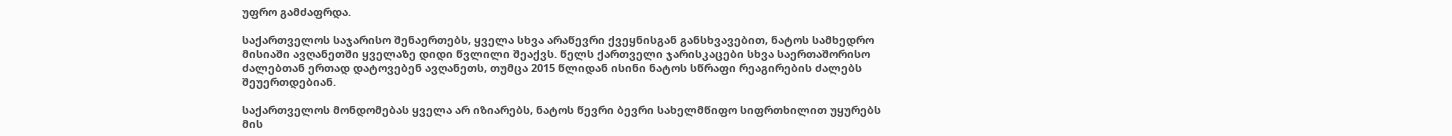უფრო გამძაფრდა.

საქართველოს საჯარისო შენაერთებს, ყველა სხვა არაწევრი ქვეყნისგან განსხვავებით, ნატოს სამხედრო მისიაში ავღანეთში ყველაზე დიდი წვლილი შეაქვს. წელს ქართველი ჯარისკაცები სხვა საერთაშორისო ძალებთან ერთად დატოვებენ ავღანეთს, თუმცა 2015 წლიდან ისინი ნატოს სწრაფი რეაგირების ძალებს შეუერთდებიან.

საქართველოს მონდომებას ყველა არ იზიარებს, ნატოს წევრი ბევრი სახელმწიფო სიფრთხილით უყურებს მის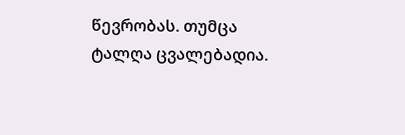წევრობას. თუმცა ტალღა ცვალებადია.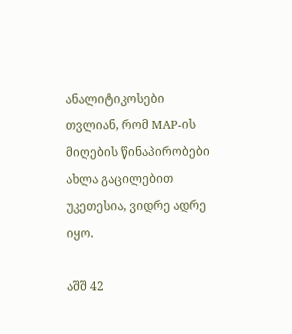ანალიტიკოსები თვლიან, რომ MAP-ის მიღების წინაპირობები ახლა გაცილებით უკეთესია, ვიდრე ადრე იყო.

აშშ 42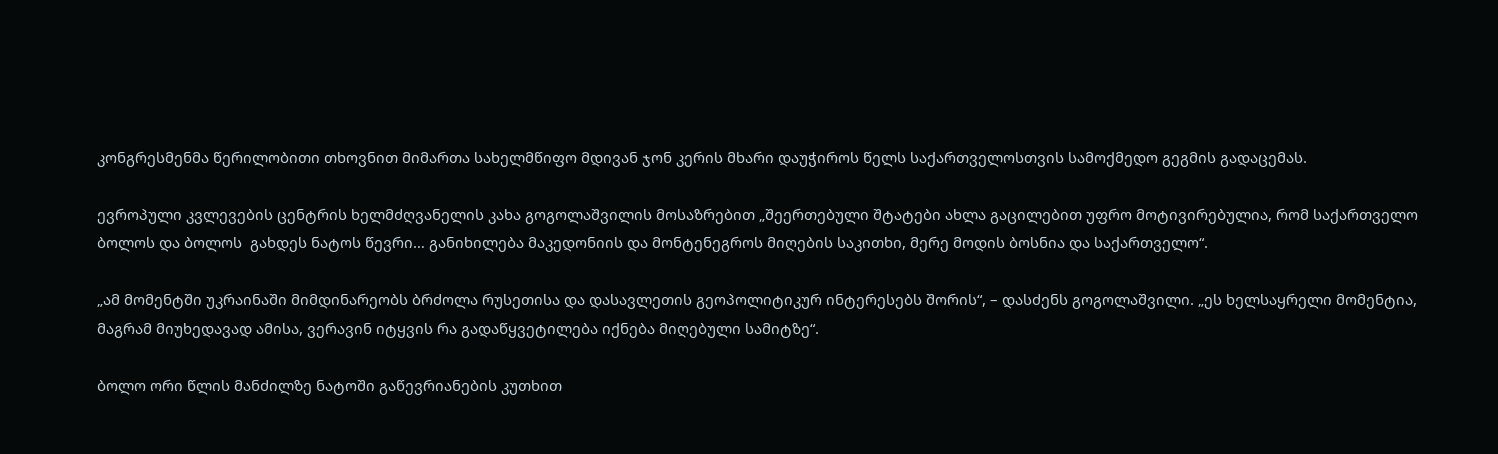კონგრესმენმა წერილობითი თხოვნით მიმართა სახელმწიფო მდივან ჯონ კერის მხარი დაუჭიროს წელს საქართველოსთვის სამოქმედო გეგმის გადაცემას.

ევროპული კვლევების ცენტრის ხელმძღვანელის კახა გოგოლაშვილის მოსაზრებით „შეერთებული შტატები ახლა გაცილებით უფრო მოტივირებულია, რომ საქართველო ბოლოს და ბოლოს  გახდეს ნატოს წევრი… განიხილება მაკედონიის და მონტენეგროს მიღების საკითხი, მერე მოდის ბოსნია და საქართველო“.

„ამ მომენტში უკრაინაში მიმდინარეობს ბრძოლა რუსეთისა და დასავლეთის გეოპოლიტიკურ ინტერესებს შორის“, – დასძენს გოგოლაშვილი. „ეს ხელსაყრელი მომენტია, მაგრამ მიუხედავად ამისა, ვერავინ იტყვის რა გადაწყვეტილება იქნება მიღებული სამიტზე“.

ბოლო ორი წლის მანძილზე ნატოში გაწევრიანების კუთხით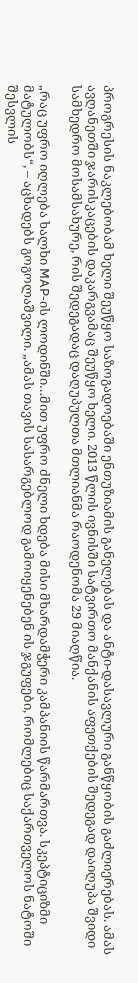პროგრესის ნაკლებობამ ხელი შეუწყო საზოგადოებაში ენთუზიამის განელებას და ანტი-დასავლური განწყობის გაძლიერებას. ამას ავღანეთში ჯარისკაცების დაკარგვამაც შეუწყო ხელი. 2013 წლის ივნისში სატვირთო მანქანის აფეთქების შედეგად დაიღუპა შვიდი სამხედრო მოსამსახურე, რის შედეგადაც დაღუპულთა მთლიანმა რაოდენომა 29 მიაღწია.

„რაც უფრო იღლება ხალხი MAP-ის ლოდინში…მით უფრო ძნელი ხდება მისი მხარდამჭერი კამპანიის წარმართვა. სკეპტიციზმი მატულობს“, – აცხადებს გოგოლაშვილი. „ამას თავის სასარგებლოდ გამოიყენებენ ის ჯგუფები, რომლებიც საქართველოს ნატოში შესვლის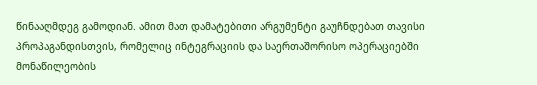წინააღმდეგ გამოდიან. ამით მათ დამატებითი არგუმენტი გაუჩნდებათ თავისი პროპაგანდისთვის, რომელიც ინტეგრაციის და საერთაშორისო ოპერაციებში მონაწილეობის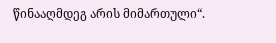წინააღმდეგ არის მიმართული“.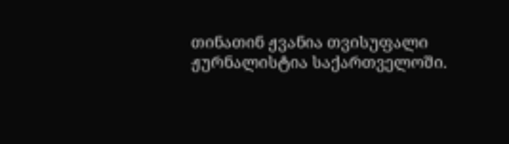თინათინ ჟვანია თვისუფალი ჟურნალისტია საქართველოში.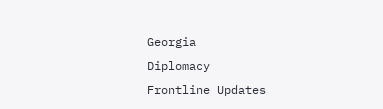Georgia
Diplomacy
Frontline Updates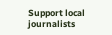Support local journalists